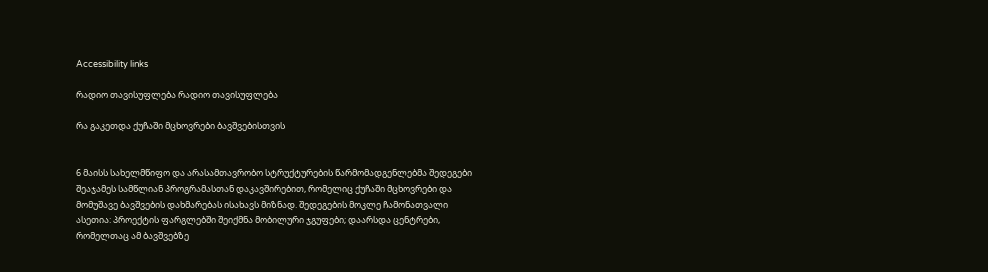Accessibility links

რადიო თავისუფლება რადიო თავისუფლება

რა გაკეთდა ქუჩაში მცხოვრები ბავშვებისთვის


6 მაისს სახელმწიფო და არასამთავრობო სტრუქტურების წარმომადგენლებმა შედეგები შეაჯამეს სამწლიან პროგრამასთან დაკავშირებით, რომელიც ქუჩაში მცხოვრები და მომუშავე ბავშვების დახმარებას ისახავს მიზნად. შედეგების მოკლე ჩამონათვალი ასეთია: პროექტის ფარგლებში შეიქმნა მობილური ჯგუფები; დაარსდა ცენტრები, რომელთაც ამ ბავშვებზე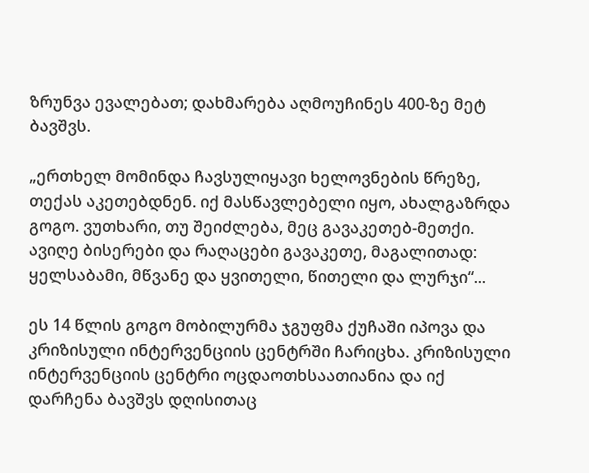ზრუნვა ევალებათ; დახმარება აღმოუჩინეს 400-ზე მეტ ბავშვს.

„ერთხელ მომინდა ჩავსულიყავი ხელოვნების წრეზე, თექას აკეთებდნენ. იქ მასწავლებელი იყო, ახალგაზრდა გოგო. ვუთხარი, თუ შეიძლება, მეც გავაკეთებ-მეთქი. ავიღე ბისერები და რაღაცები გავაკეთე, მაგალითად: ყელსაბამი, მწვანე და ყვითელი, წითელი და ლურჯი“...

ეს 14 წლის გოგო მობილურმა ჯგუფმა ქუჩაში იპოვა და კრიზისული ინტერვენციის ცენტრში ჩარიცხა. კრიზისული ინტერვენციის ცენტრი ოცდაოთხსაათიანია და იქ დარჩენა ბავშვს დღისითაც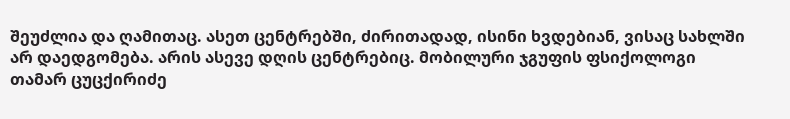შეუძლია და ღამითაც. ასეთ ცენტრებში, ძირითადად, ისინი ხვდებიან, ვისაც სახლში არ დაედგომება. არის ასევე დღის ცენტრებიც. მობილური ჯგუფის ფსიქოლოგი თამარ ცუცქირიძე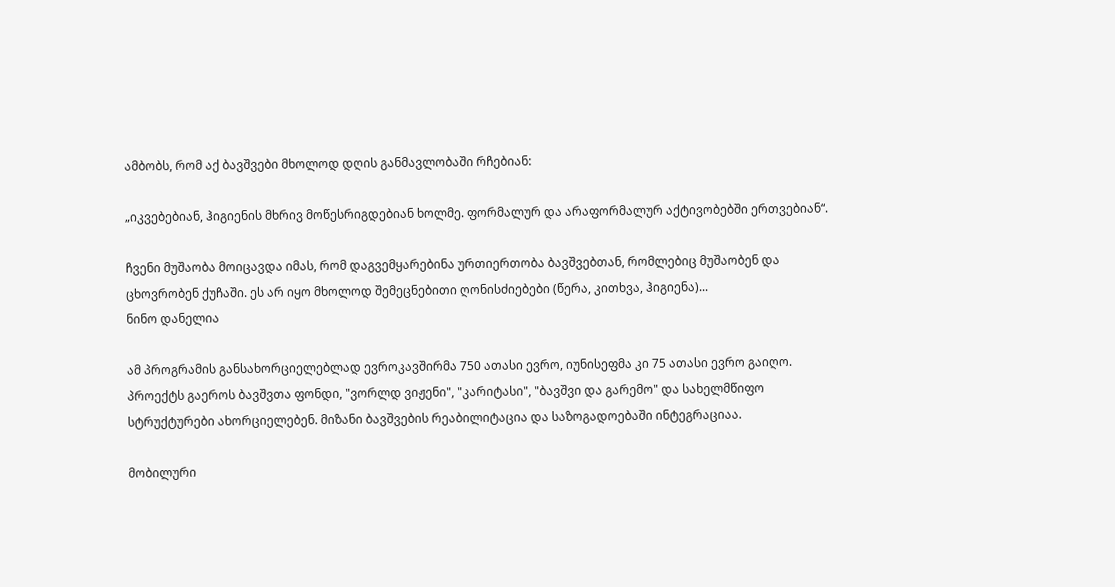ამბობს, რომ აქ ბავშვები მხოლოდ დღის განმავლობაში რჩებიან:

„იკვებებიან, ჰიგიენის მხრივ მოწესრიგდებიან ხოლმე. ფორმალურ და არაფორმალურ აქტივობებში ერთვებიან“.

ჩვენი მუშაობა მოიცავდა იმას, რომ დაგვემყარებინა ურთიერთობა ბავშვებთან, რომლებიც მუშაობენ და ცხოვრობენ ქუჩაში. ეს არ იყო მხოლოდ შემეცნებითი ღონისძიებები (წერა, კითხვა, ჰიგიენა)...
ნინო დანელია

ამ პროგრამის განსახორციელებლად ევროკავშირმა 750 ათასი ევრო, იუნისეფმა კი 75 ათასი ევრო გაიღო. პროექტს გაეროს ბავშვთა ფონდი, "ვორლდ ვიჟენი", "კარიტასი", "ბავშვი და გარემო" და სახელმწიფო სტრუქტურები ახორციელებენ. მიზანი ბავშვების რეაბილიტაცია და საზოგადოებაში ინტეგრაციაა.

მობილური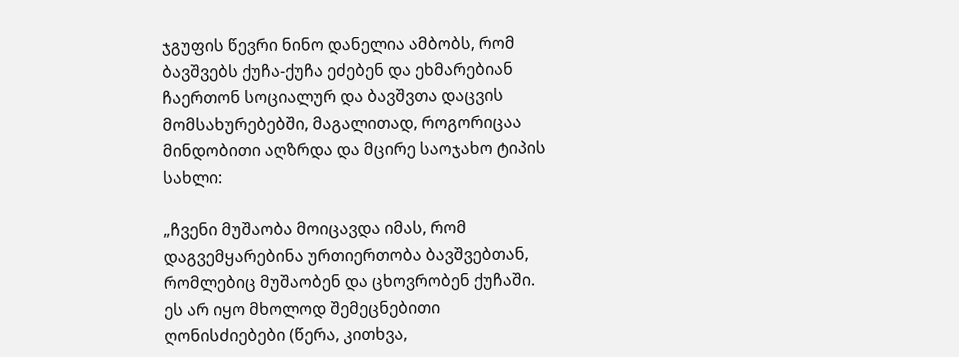ჯგუფის წევრი ნინო დანელია ამბობს, რომ ბავშვებს ქუჩა-ქუჩა ეძებენ და ეხმარებიან ჩაერთონ სოციალურ და ბავშვთა დაცვის მომსახურებებში, მაგალითად, როგორიცაა მინდობითი აღზრდა და მცირე საოჯახო ტიპის სახლი:

„ჩვენი მუშაობა მოიცავდა იმას, რომ დაგვემყარებინა ურთიერთობა ბავშვებთან, რომლებიც მუშაობენ და ცხოვრობენ ქუჩაში. ეს არ იყო მხოლოდ შემეცნებითი ღონისძიებები (წერა, კითხვა,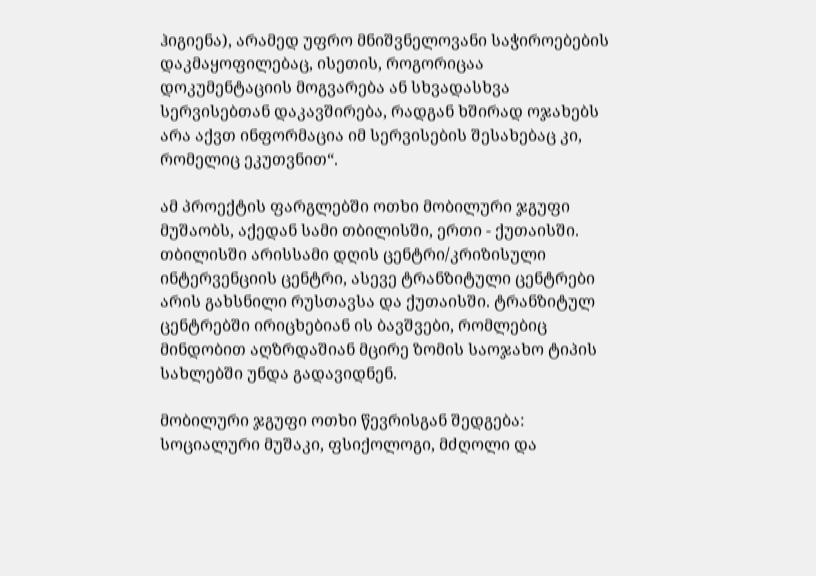ჰიგიენა), არამედ უფრო მნიშვნელოვანი საჭიროებების დაკმაყოფილებაც, ისეთის, როგორიცაა დოკუმენტაციის მოგვარება ან სხვადასხვა სერვისებთან დაკავშირება, რადგან ხშირად ოჯახებს არა აქვთ ინფორმაცია იმ სერვისების შესახებაც კი, რომელიც ეკუთვნით“.

ამ პროექტის ფარგლებში ოთხი მობილური ჯგუფი მუშაობს, აქედან სამი თბილისში, ერთი - ქუთაისში. თბილისში არისსამი დღის ცენტრი/კრიზისული ინტერვენციის ცენტრი, ასევე ტრანზიტული ცენტრები არის გახსნილი რუსთავსა და ქუთაისში. ტრანზიტულ ცენტრებში ირიცხებიან ის ბავშვები, რომლებიც მინდობით აღზრდაშიან მცირე ზომის საოჯახო ტიპის სახლებში უნდა გადავიდნენ.

მობილური ჯგუფი ოთხი წევრისგან შედგება: სოციალური მუშაკი, ფსიქოლოგი, მძღოლი და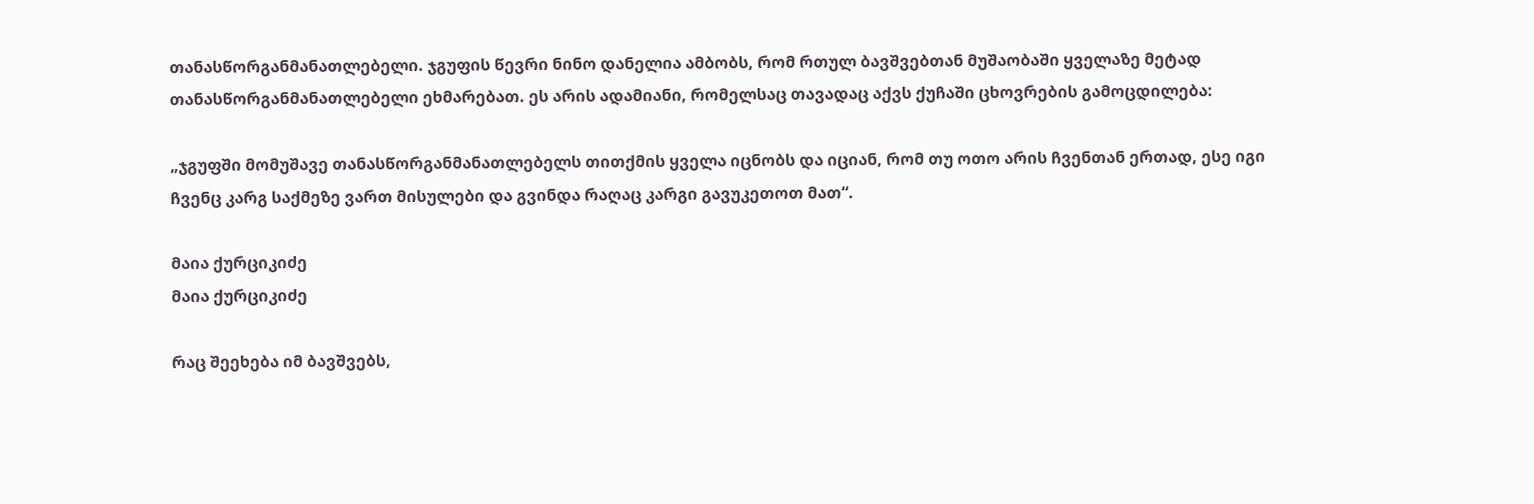თანასწორგანმანათლებელი. ჯგუფის წევრი ნინო დანელია ამბობს, რომ რთულ ბავშვებთან მუშაობაში ყველაზე მეტად თანასწორგანმანათლებელი ეხმარებათ. ეს არის ადამიანი, რომელსაც თავადაც აქვს ქუჩაში ცხოვრების გამოცდილება:

„ჯგუფში მომუშავე თანასწორგანმანათლებელს თითქმის ყველა იცნობს და იციან, რომ თუ ოთო არის ჩვენთან ერთად, ესე იგი ჩვენც კარგ საქმეზე ვართ მისულები და გვინდა რაღაც კარგი გავუკეთოთ მათ“.

მაია ქურციკიძე
მაია ქურციკიძე

რაც შეეხება იმ ბავშვებს,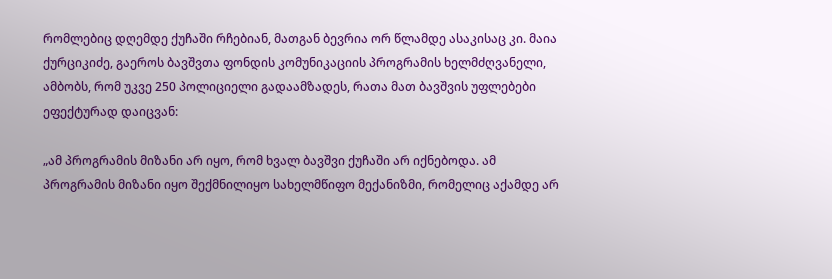რომლებიც დღემდე ქუჩაში რჩებიან, მათგან ბევრია ორ წლამდე ასაკისაც კი. მაია ქურციკიძე, გაეროს ბავშვთა ფონდის კომუნიკაციის პროგრამის ხელმძღვანელი, ამბობს, რომ უკვე 250 პოლიციელი გადაამზადეს, რათა მათ ბავშვის უფლებები ეფექტურად დაიცვან:

„ამ პროგრამის მიზანი არ იყო, რომ ხვალ ბავშვი ქუჩაში არ იქნებოდა. ამ პროგრამის მიზანი იყო შექმნილიყო სახელმწიფო მექანიზმი, რომელიც აქამდე არ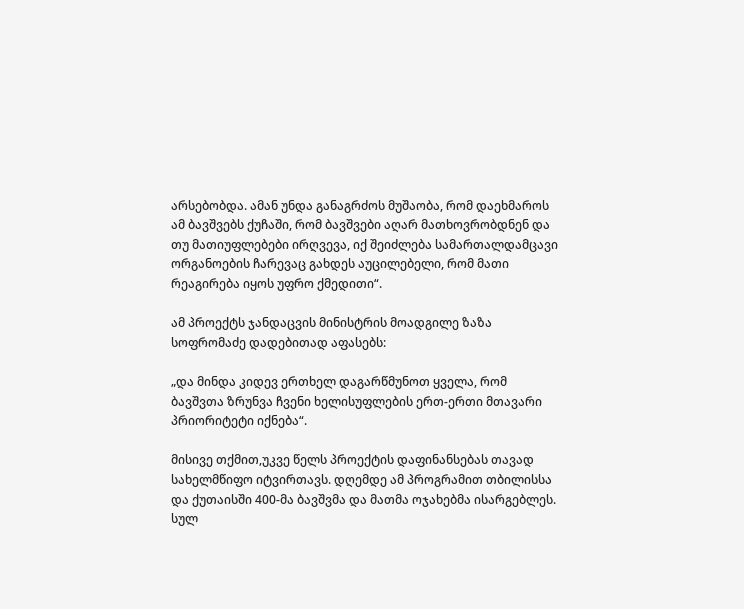არსებობდა. ამან უნდა განაგრძოს მუშაობა, რომ დაეხმაროს ამ ბავშვებს ქუჩაში, რომ ბავშვები აღარ მათხოვრობდნენ და თუ მათიუფლებები ირღვევა, იქ შეიძლება სამართალდამცავი ორგანოების ჩარევაც გახდეს აუცილებელი, რომ მათი რეაგირება იყოს უფრო ქმედითი“.

ამ პროექტს ჯანდაცვის მინისტრის მოადგილე ზაზა სოფრომაძე დადებითად აფასებს:

„და მინდა კიდევ ერთხელ დაგარწმუნოთ ყველა, რომ ბავშვთა ზრუნვა ჩვენი ხელისუფლების ერთ-ერთი მთავარი პრიორიტეტი იქნება“.

მისივე თქმით,უკვე წელს პროექტის დაფინანსებას თავად სახელმწიფო იტვირთავს. დღემდე ამ პროგრამით თბილისსა და ქუთაისში 400-მა ბავშვმა და მათმა ოჯახებმა ისარგებლეს. სულ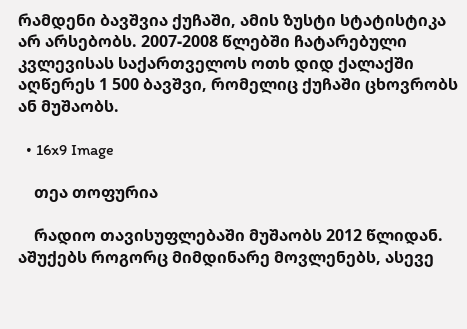რამდენი ბავშვია ქუჩაში, ამის ზუსტი სტატისტიკა არ არსებობს. 2007-2008 წლებში ჩატარებული კვლევისას საქართველოს ოთხ დიდ ქალაქში აღწერეს 1 500 ბავშვი, რომელიც ქუჩაში ცხოვრობს ან მუშაობს.

  • 16x9 Image

    თეა თოფურია

    რადიო თავისუფლებაში მუშაობს 2012 წლიდან. აშუქებს როგორც მიმდინარე მოვლენებს, ასევე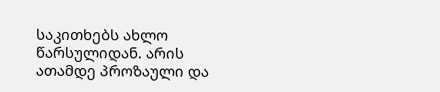საკითხებს ახლო წარსულიდან. არის ათამდე პროზაული და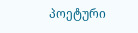პოეტური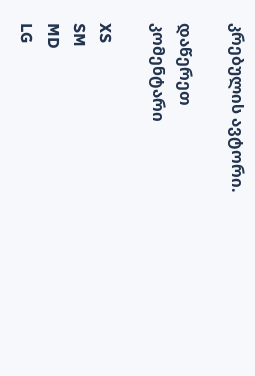კრებულის ავტორი.

დაწერეთ კომენტარი

XS
SM
MD
LG